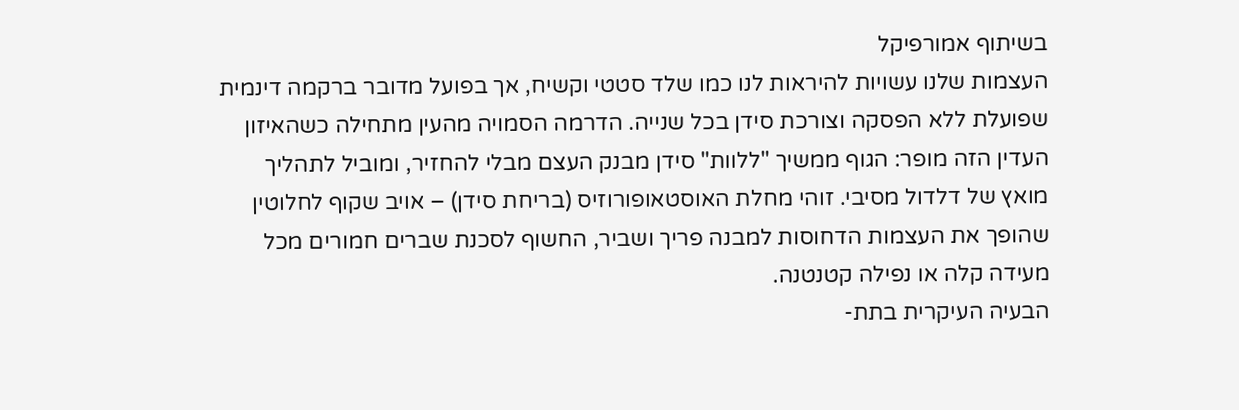בשיתוף אמורפיקל
העצמות שלנו עשויות להיראות לנו כמו שלד סטטי וקשיח, אך בפועל מדובר ברקמה דינמית שפועלת ללא הפסקה וצורכת סידן בכל שנייה. הדרמה הסמויה מהעין מתחילה כשהאיזון העדין הזה מופר: הגוף ממשיך "ללוות" סידן מבנק העצם מבלי להחזיר, ומוביל לתהליך מואץ של דלדול מסיבי. זוהי מחלת האוסטאופורוזיס (בריחת סידן) – אויב שקוף לחלוטין שהופך את העצמות הדחוסות למבנה פריך ושביר, החשוף לסכנת שברים חמורים מכל מעידה קלה או נפילה קטנטנה.
הבעיה העיקרית בתת-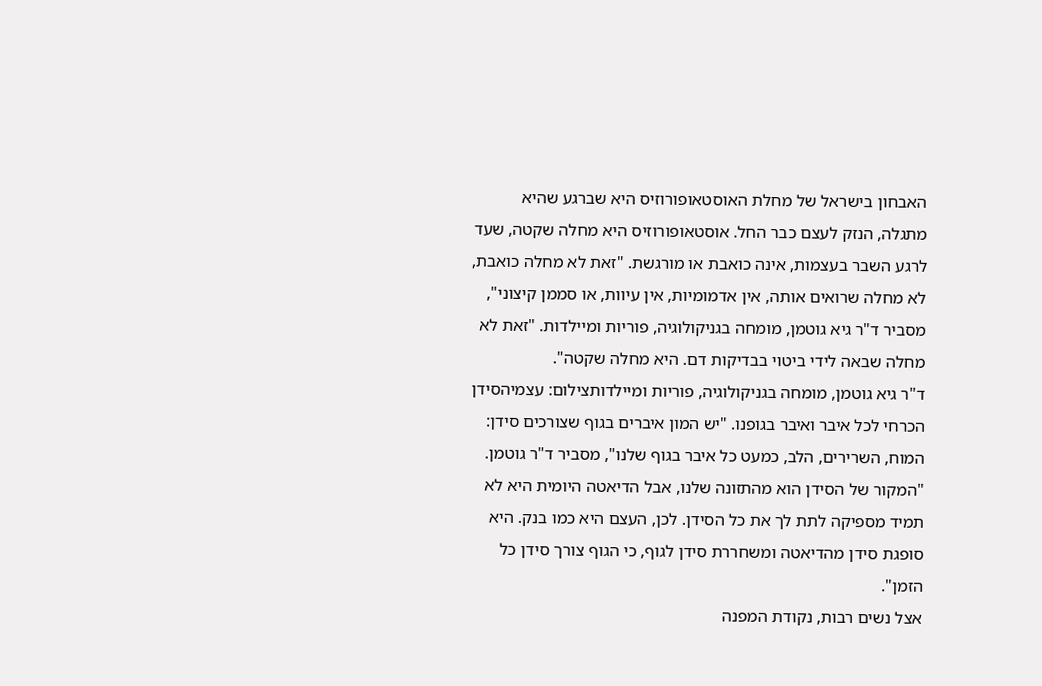האבחון בישראל של מחלת האוסטאופורוזיס היא שברגע שהיא מתגלה, הנזק לעצם כבר החל. אוסטאופורוזיס היא מחלה שקטה, שעד לרגע השבר בעצמות, אינה כואבת או מורגשת. "זאת לא מחלה כואבת, לא מחלה שרואים אותה, אין אדמומיות, אין עיוות, או סממן קיצוני", מסביר ד"ר גיא גוטמן, מומחה בגניקולוגיה, פוריות ומיילדות. "זאת לא מחלה שבאה לידי ביטוי בבדיקות דם. היא מחלה שקטה".
ד"ר גיא גוטמן, מומחה בגניקולוגיה, פוריות ומיילדותצילום: עצמיהסידן הכרחי לכל איבר ואיבר בגופנו. "יש המון איברים בגוף שצורכים סידן: המוח, השרירים, הלב, כמעט כל איבר בגוף שלנו", מסביר ד"ר גוטמן. "המקור של הסידן הוא מהתזונה שלנו, אבל הדיאטה היומית היא לא תמיד מספיקה לתת לך את כל הסידן. לכן, העצם היא כמו בנק. היא סופגת סידן מהדיאטה ומשחררת סידן לגוף, כי הגוף צורך סידן כל הזמן".
אצל נשים רבות, נקודת המפנה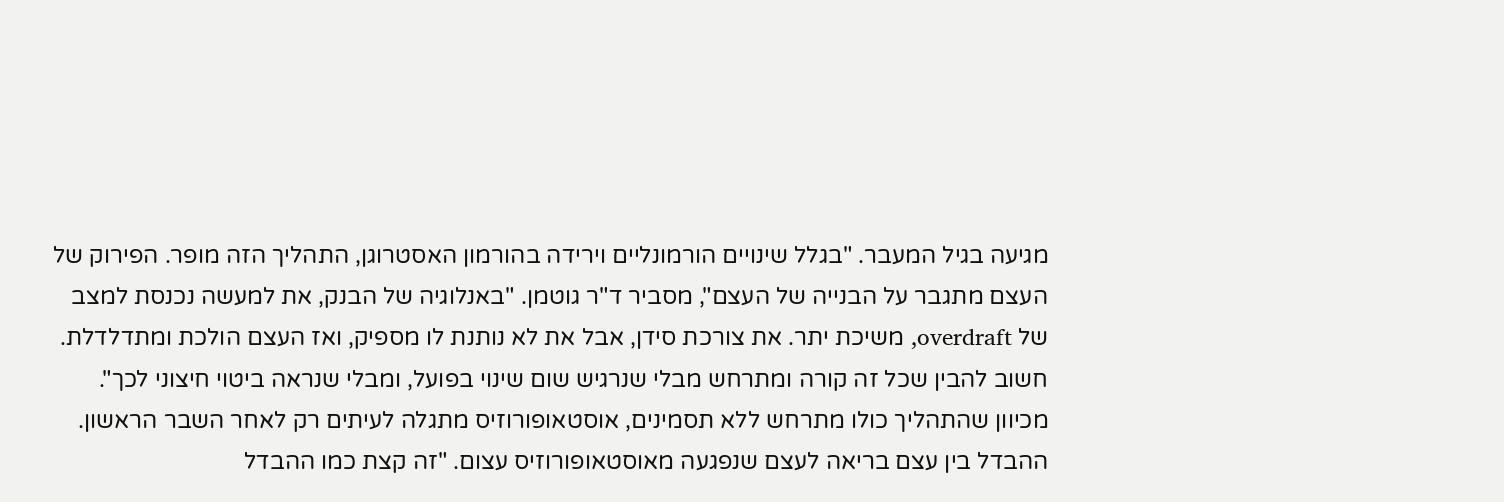מגיעה בגיל המעבר. "בגלל שינויים הורמונליים וירידה בהורמון האסטרוגן, התהליך הזה מופר. הפירוק של העצם מתגבר על הבנייה של העצם", מסביר ד"ר גוטמן. "באנלוגיה של הבנק, את למעשה נכנסת למצב של overdraft, משיכת יתר. את צורכת סידן, אבל את לא נותנת לו מספיק, ואז העצם הולכת ומתדלדלת. חשוב להבין שכל זה קורה ומתרחש מבלי שנרגיש שום שינוי בפועל, ומבלי שנראה ביטוי חיצוני לכך".
מכיוון שהתהליך כולו מתרחש ללא תסמינים, אוסטאופורוזיס מתגלה לעיתים רק לאחר השבר הראשון. ההבדל בין עצם בריאה לעצם שנפגעה מאוסטאופורוזיס עצום. "זה קצת כמו ההבדל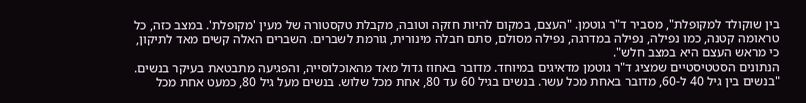בין שוקולד למקופלת", מסביר ד"ר גוטמן. "העצם, במקום להיות חזקה וטובה, מקבלת טקסטורה של מעין 'מקופלת'. במצב כזה, כל טראומה קטנה, כמו נפילה, נפילה במדרגה, נפילה מסולם, סתם חבלה מינורית, גורמת לשברים. השברים האלה קשים מאד לתיקון, כי מראש העצם היא במצב חלש".
הנתונים הסטטיסטיים שמציג ד"ר גוטמן מדאיגים במיוחד. מדובר באחוז גדול מאד מהאוכלוסייה, והפגיעה מתבטאת בעיקר בנשים. "בנשים בין גיל 40 ל-60, מדובר באחת מכל עשר. בנשים בגיל 60 עד 80, אחת מכל שלוש. בנשים מעל גיל 80, כמעט אחת מכל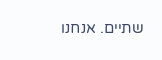שתיים. אנחנו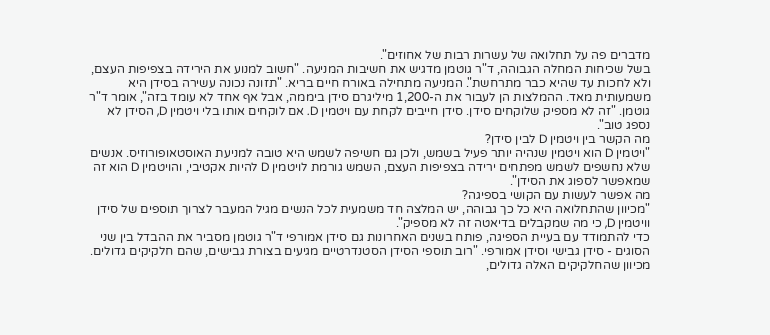מדברים פה על תחלואה של עשרות רבות של אחוזים".
בשל שכיחות המחלה הגבוהה, ד"ר גוטמן מדגיש את חשיבות המניעה. "חשוב למנוע את הירידה בצפיפות העצם, ולא לחכות עד שהיא כבר מתרחשת". המניעה מתחילה באורח חיים בריא. "תזונה נכונה עשירה בסידן היא משמעותית מאד. ההמלצות הן לעבור את ה-1,200 מיליגרם סידן ביממה, אבל אף אחד לא עומד בזה", אומר ד"ר גוטמן. "זה לא מספיק שלוקחים סידן. סידן חייבים לקחת עם ויטמין D. אם לוקחים אותו בלי ויטמין D, הסידן לא נספג טוב".
מה הקשר בין ויטמין D לבין סידן?
"ויטמין D הוא ויטמין שנהיה יותר פעיל בשמש, ולכן גם חשיפה לשמש היא טובה למניעת האוסטאופורוזיס. אנשים שלא נחשפים לשמש מפתחים ירידה בצפיפות העצם, השמש גורמת לויטמין D להיות אקטיבי, והויטמין D הוא זה שמאפשר לספוג את הסידן".
מה אפשר לעשות עם הקושי בספיגה?
"מכיוון שהתחלואה היא כל כך גבוהה, יש המלצה חד משמעית לכל הנשים מגיל המעבר לצרוך תוספים של סידן וויטמין D, כי מה שמקבלים בדיאטה זה לא מספיק".
כדי להתמודד עם בעיית הספיגה, פותח בשנים האחרונות גם סידן אמורפי ד"ר גוטמן מסביר את ההבדל בין שני הסוגים - סידן גבישי וסידן אמורפי. "רוב תוספי הסידן הסטנדרטיים מגיעים בצורת גבישים, שהם חלקיקים גדולים. מכיוון שהחלקיקים האלה גדולים,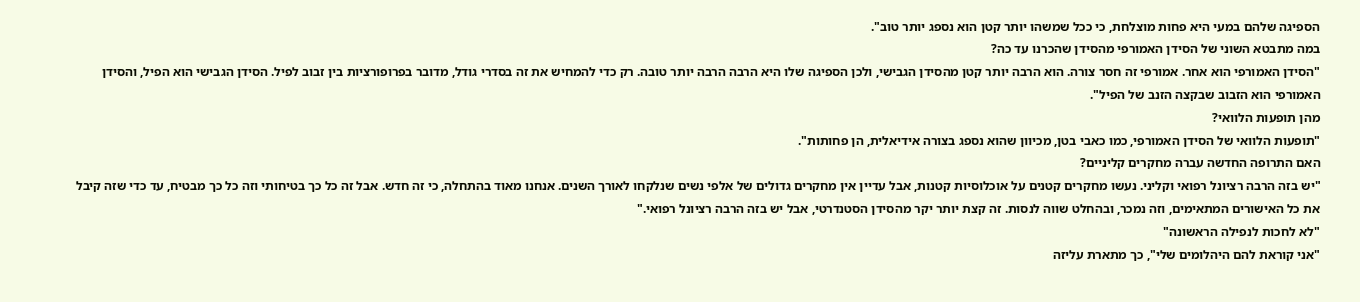הספיגה שלהם במעי היא פחות מוצלחת, כי ככל שמשהו יותר קטן הוא נספג יותר טוב".
במה מתבטא השוני של הסידן האמורפי מהסידן שהכרנו עד כה?
"הסידן האמורפי הוא אחר. אמורפי זה חסר צורה. הוא הרבה יותר קטן מהסידן הגבישי, ולכן הספיגה שלו היא הרבה הרבה יותר טובה. רק כדי להמחיש את זה בסדרי גודל, מדובר בפרופורציות בין זבוב לפיל. הסידן הגבישי הוא הפיל, והסידן האמורפי הוא הזבוב שבקצה הזנב של הפיל".
מהן תופעות הלוואי?
"תופעות הלוואי של הסידן האמורפי, כמו כאבי בטן, מכיוון שהוא נספג בצורה אידיאלית, הן פחותות".
האם התרופה החדשה עברה מחקרים קליניים?
"יש בזה הרבה רציונל רפואי וקליני. נעשו מחקרים קטנים על אוכלוסיות קטנות, אבל עדיין אין מחקרים גדולים של אלפי נשים שנלקחו לאורך השנים. אנחנו מאוד בהתחלה, כי זה חדש. אבל זה כל כך בטיחותי וזה כל כך מבטיח, עד כדי שזה קיבל את כל האישורים המתאימים, וזה נמכר, ובהחלט שווה לנסות. זה קצת יותר יקר מהסידן הסטנדרטי, אבל יש בזה הרבה רציונל רפואי."
"לא לחכות לנפילה הראשונה"
"אני קוראת להם היהלומים שלי", כך מתארת עליזה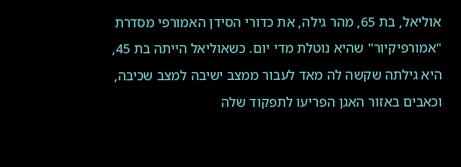אוליאל, בת 65, מהר גילה, את כדורי הסידן האמורפי מסדרת "אמורפיקיור" שהיא נוטלת מדי יום. כשאוליאל הייתה בת 45, היא גילתה שקשה לה מאד לעבור ממצב ישיבה למצב שכיבה, וכאבים באזור האגן הפריעו לתפקוד שלה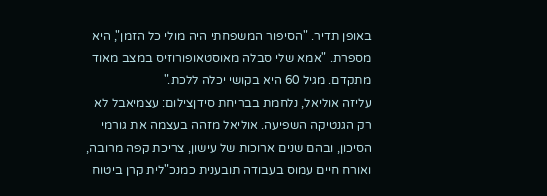באופן תדיר. "הסיפור המשפחתי היה מולי כל הזמן", היא מספרת. "אמא שלי סבלה מאוסטאופורוזיס במצב מאוד מתקדם. מגיל 60 היא בקושי יכלה ללכת."
עליזה אוליאל, נלחמת בבריחת סידןצילום: עצמיאבל לא רק הגנטיקה השפיעה. אוליאל מזהה בעצמה את גורמי הסיכון, ובהם שנים ארוכות של עישון, צריכת קפה מרובה, ואורח חיים עמוס בעבודה תובענית כמנכ"לית קרן ביטוח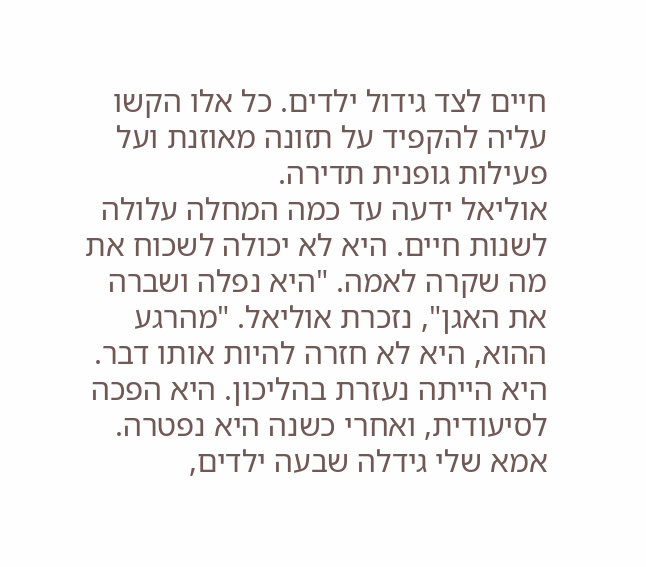חיים לצד גידול ילדים. כל אלו הקשו עליה להקפיד על תזונה מאוזנת ועל פעילות גופנית תדירה.
אוליאל ידעה עד כמה המחלה עלולה לשנות חיים. היא לא יכולה לשכוח את מה שקרה לאמה. "היא נפלה ושברה את האגן", נזכרת אוליאל. "מהרגע ההוא, היא לא חזרה להיות אותו דבר. היא הייתה נעזרת בהליכון. היא הפכה לסיעודית, ואחרי כשנה היא נפטרה. אמא שלי גידלה שבעה ילדים,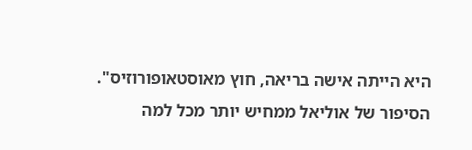היא הייתה אישה בריאה, חוץ מאוסטאופורוזיס".
הסיפור של אוליאל ממחיש יותר מכל למה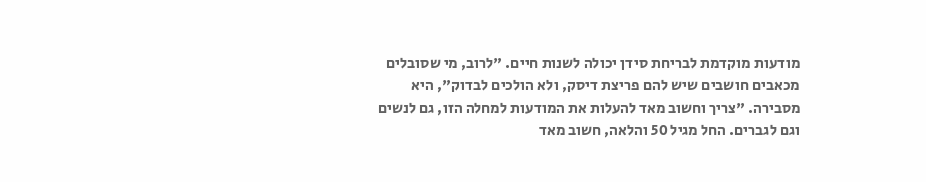מודעות מוקדמת לבריחת סידן יכולה לשנות חיים. "לרוב, מי שסובלים מכאבים חושבים שיש להם פריצת דיסק, ולא הולכים לבדוק", היא מסבירה. "צריך וחשוב מאד להעלות את המודעות למחלה הזו, גם לנשים וגם לגברים. החל מגיל 50 והלאה, חשוב מאד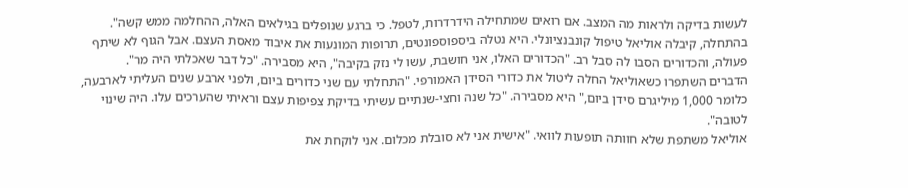לעשות בדיקה ולראות מה המצב. אם רואים שמתחילה הידרדרות, לטפל. כי ברגע שנופלים בגילאים האלה, ההחלמה ממש קשה".
בהתחלה, קיבלה אוליאל טיפול קונבנציונלי. היא נטלה ביספוספונטים, תרופות המונעות את איבוד מאסת העצם. אבל הגוף לא שיתף פעולה, והכדורים הסבו לה סבל רב. "הכדורים האלו, אני חושבת, עשו לי נזק בקיבה", היא מסבירה. "כל דבר שאכלתי היה מר".
הדברים השתפרו כשאוליאל החלה ליטול את כדורי הסידן האמורפי. "התחלתי עם שני כדורים ביום, ולפני ארבע שנים העליתי לארבעה, כלומר 1,000 מיליגרם סידן ביום," היא מסבירה. "כל שנה וחצי-שנתיים עשיתי בדיקת צפיפות עצם וראיתי שהערכים עלו. היה שינוי לטובה".
אוליאל משתפת שלא חוותה תופעות לוואי. "אישית אני לא סובלת מכלום. אני לוקחת את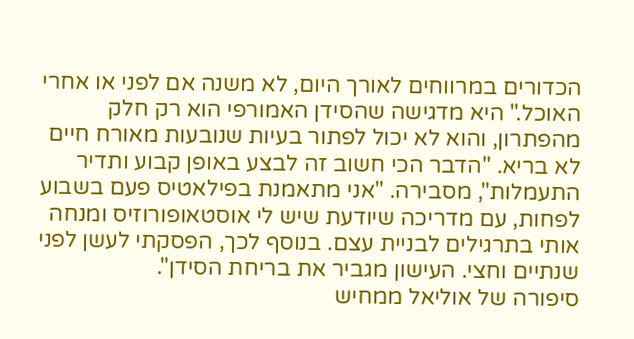הכדורים במרווחים לאורך היום, לא משנה אם לפני או אחרי האוכל." היא מדגישה שהסידן האמורפי הוא רק חלק מהפתרון, והוא לא יכול לפתור בעיות שנובעות מאורח חיים לא בריא. "הדבר הכי חשוב זה לבצע באופן קבוע ותדיר התעמלות", מסבירה. "אני מתאמנת בפילאטיס פעם בשבוע לפחות, עם מדריכה שיודעת שיש לי אוסטאופורוזיס ומנחה אותי בתרגילים לבניית עצם. בנוסף לכך, הפסקתי לעשן לפני שנתיים וחצי. העישון מגביר את בריחת הסידן".
סיפורה של אוליאל ממחיש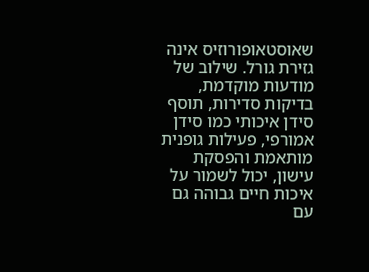שאוסטאופורוזיס אינה גזירת גורל. שילוב של מודעות מוקדמת, בדיקות סדירות, תוסף סידן איכותי כמו סידן אמורפי, פעילות גופנית מותאמת והפסקת עישון, יכול לשמור על איכות חיים גבוהה גם עם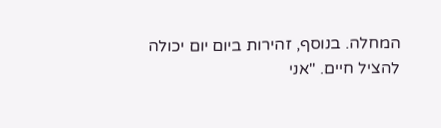המחלה. בנוסף, זהירות ביום יום יכולה להציל חיים. "אני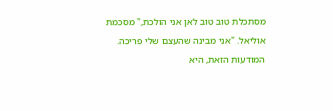מסתכלת טוב טוב לאן אני הולכת," מסכמת אוליאל. "אני מבינה שהעצם שלי פריכה. המודעות הזאת, היא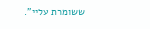ששומרת עליי".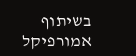בשיתוף אמורפיקל